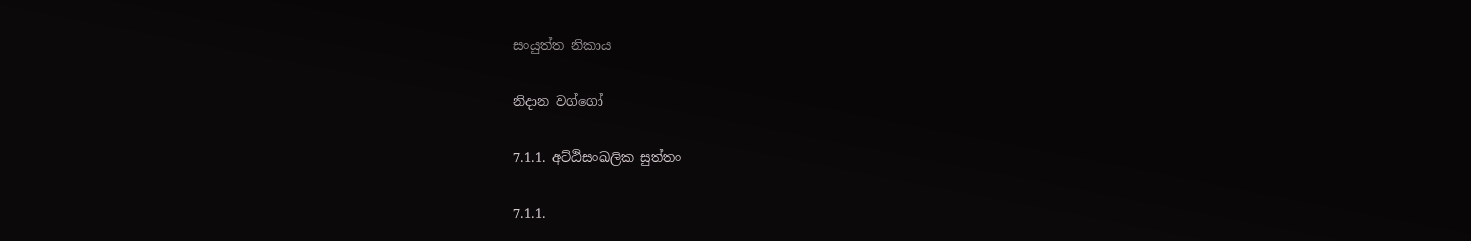සංයුත්ත නිකාය

නිදාන වග්ගෝ

7.1.1. අට්ඨිසංඛලික සුත්තං

7.1.1.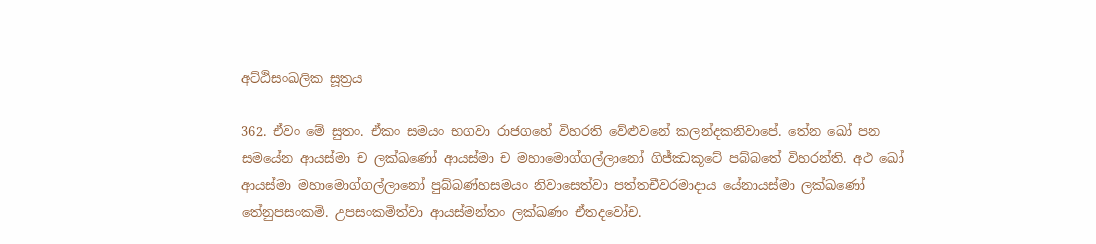අට්ඨිසංඛලික සූත්‍රය

362. ඒවං මේ සුතං. ඒකං සමයං භගවා රාජගහේ විහරති වේළුවනේ කලන්‌දකනිවාපේ. තේන ඛෝ පන සමයේන ආයස්‌මා ච ලක්‌ඛණෝ ආයස්‌මා ච මහාමොග්‌ගල්‌ලානෝ ගිජ්‌ඣකූටේ පබ්‌බතේ විහරන්‌ති. අථ ඛෝ ආයස්‌මා මහාමොග්‌ගල්‌ලානෝ පුබ්‌බණ්‌හසමයං නිවාසෙත්‌වා පත්‌තචීවරමාදාය යේනායස්මා ලක්‌ඛණෝ තේනුපසංකමි. උපසංකමිත්වා ආයස්‌මන්‌තං ලක්‌ඛණං ඒතදවෝච.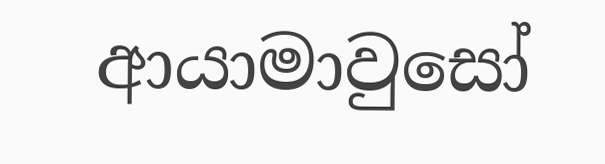ආයාමාවුසෝ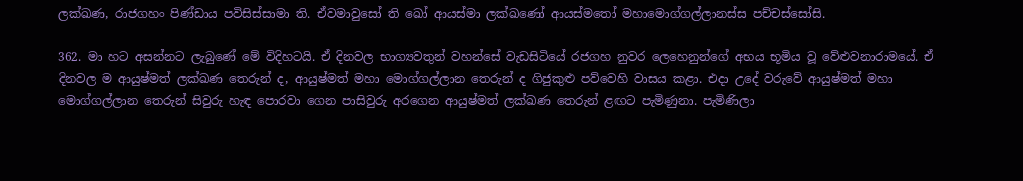ලක්‌ඛණ, රාජගහං පිණ්‌ඩාය පවිසිස්‌සාමා ති. ඒවමාවුසෝ ති ඛෝ ආයස්‌මා ලක්‌ඛණෝ ආයස්‌මතෝ මහාමොග්‌ගල්‌ලානස්‌ස පච්චස්සෝසි.

362. මා හට අසන්නට ලැබුණේ මේ විදිහටයි. ඒ දිනවල භාග්‍යවතුන් වහන්සේ වැඩසිටියේ රජගහ නුවර ලෙහෙනුන්ගේ අභය භූමිය වූ වේළුවනාරාමයේ. ඒ දිනවල ම ආයුෂ්මත් ලක්ඛණ තෙරුන් ද, ආයුෂ්මත් මහා මොග්ගල්ලාන තෙරුන් ද ගිජුකුළු පව්වෙහි වාසය කළා. එදා උදේ වරුවේ ආයුෂ්මත් මහා මොග්ගල්ලාන තෙරුන් සිවුරු හැඳ පොරවා ගෙන පාසිවුරු අරගෙන ආයුෂ්මත් ලක්ඛණ තෙරුන් ළඟට පැමිණුනා. පැමිණිලා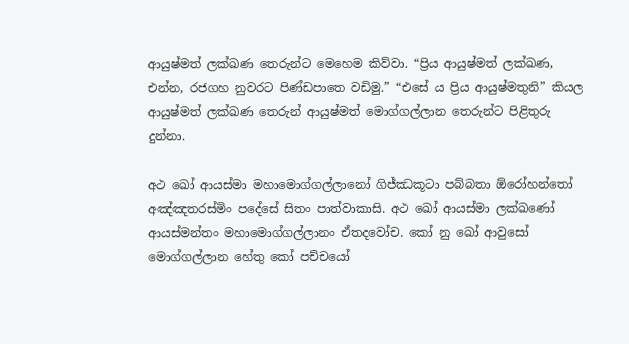ආයුෂ්මත් ලක්ඛණ තෙරුන්ට මෙහෙම කිව්වා. “ප්‍රිය ආයුෂ්මත් ලක්ඛණ, එන්න, රජගහ නුවරට පිණ්ඩපාතෙ වඩිමු.” “එසේ ය ප්‍රිය ආයුෂ්මතුනි” කියල ආයුෂ්මත් ලක්ඛණ තෙරුන් ආයුෂ්මත් මොග්ගල්ලාන තෙරුන්ට පිළිතුරු දුන්නා.

අථ ඛෝ ආයස්‌මා මහාමොග්‌ගල්‌ලානෝ ගිජ්‌ඣකූටා පබ්‌බතා ඕරෝහන්තෝ අඤ්‌ඤතරස්‌මිං පදේසේ සිතං පාත්‌වාකාසි. අථ ඛෝ ආයස්‌මා ලක්‌ඛණෝ ආයස්‌මන්‌තං මහාමොග්‌ගල්‌ලානං ඒතදවෝච. කෝ නු ඛෝ ආවුසෝ මොග්ගල්‌ලාන හේතු කෝ පච්‌චයෝ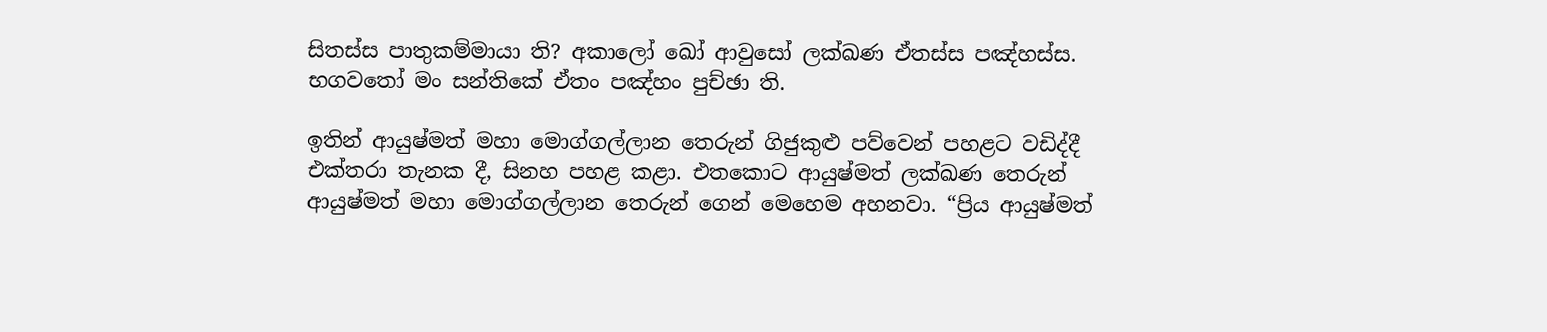සිතස්‌ස පාතුකම්‌මායා ති? අකාලෝ ඛෝ ආවුසෝ ලක්‌ඛණ ඒතස්ස පඤ්‌හස්‌ස. භගවතෝ මං සන්තිකේ ඒතං පඤ්‌හං පුච්‌ඡා ති.

ඉතින් ආයුෂ්මත් මහා මොග්ගල්ලාන තෙරුන් ගිජුකුළු පව්වෙන් පහළට වඩිද්දී එක්තරා තැනක දී, සිනහ පහළ කළා. එතකොට ආයුෂ්මත් ලක්ඛණ තෙරුන් ආයුෂ්මත් මහා මොග්ගල්ලාන තෙරුන් ගෙන් මෙහෙම අහනවා. “ප්‍රිය ආයුෂ්මත්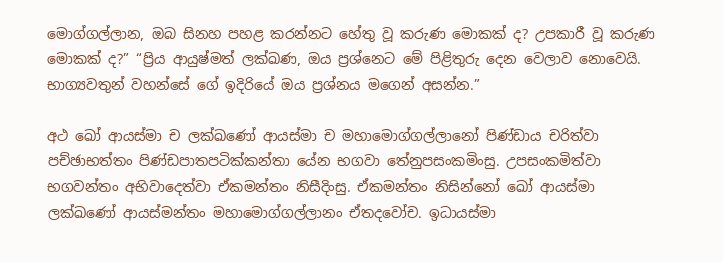මොග්ගල්ලාන, ඔබ සිනහ පහළ කරන්නට හේතු වූ කරුණ මොකක් ද? උපකාරී වූ කරුණ මොකක් ද?” “ප්‍රිය ආයුෂ්මත් ලක්ඛණ, ඔය ප්‍රශ්නෙට මේ පිළිතුරු දෙන වෙලාව නොවෙයි. භාග්‍යවතුන් වහන්සේ ගේ ඉදිරියේ ඔය ප්‍රශ්නය මගෙන් අසන්න.”

අථ ඛෝ ආයස්‌මා ච ලක්‌ඛණෝ ආයස්‌මා ච මහාමොග්‌ගල්‌ලානෝ පිණ්‌ඩාය චරිත්‌වා පච්‌ඡාභත්‌තං පිණ්‌ඩපාතපටික්‌කන්‌තා යේන භගවා තේනුපසංකමිංසු. උපසංකමිත්වා භගවන්‌තං අභිවාදෙත්‌වා ඒකමන්තං නිසීදිංසු. ඒකමන්තං නිසින්නෝ ඛෝ ආයස්‌මා ලක්‌ඛණෝ ආයස්‌මන්‌තං මහාමොග්‌ගල්‌ලානං ඒතදවෝච. ඉධායස්‌මා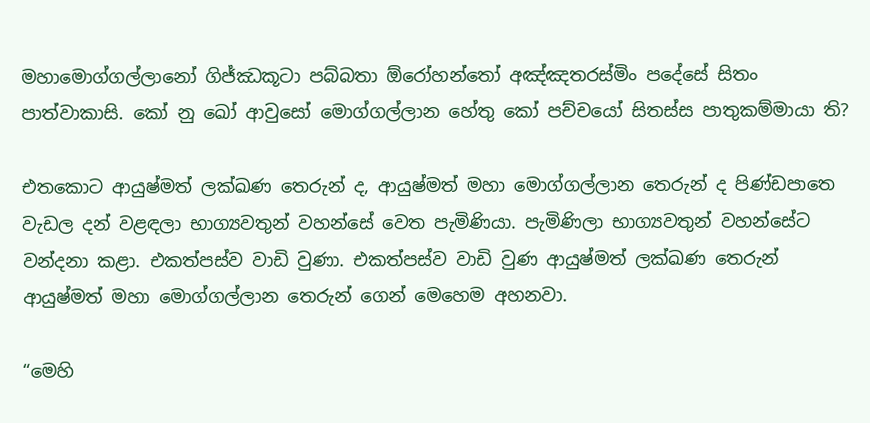මහාමොග්‌ගල්‌ලානෝ ගිජ්‌ඣකූටා පබ්‌බතා ඕරෝහන්තෝ අඤ්‌ඤතරස්‌මිං පදේසේ සිතං පාත්‌වාකාසි. කෝ නු ඛෝ ආවුසෝ මොග්ගල්‌ලාන හේතු කෝ පච්‌චයෝ සිතස්‌ස පාතුකම්‌මායා ති?

එතකොට ආයුෂ්මත් ලක්ඛණ තෙරුන් ද, ආයුෂ්මත් මහා මොග්ගල්ලාන තෙරුන් ද පිණ්ඩපාතෙ වැඩල දන් වළඳලා භාග්‍යවතුන් වහන්සේ වෙත පැමිණියා. පැමිණිලා භාග්‍යවතුන් වහන්සේට වන්දනා කළා. එකත්පස්ව වාඩි වුණා. එකත්පස්ව වාඩි වුණ ආයුෂ්මත් ලක්ඛණ තෙරුන් ආයුෂ්මත් මහා මොග්ගල්ලාන තෙරුන් ගෙන් මෙහෙම අහනවා.

“මෙහි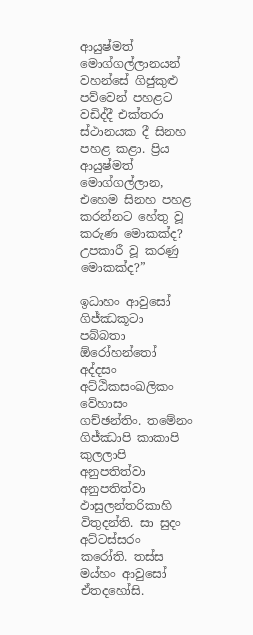ආයුෂ්මත් මොග්ගල්ලානයන් වහන්සේ ගිජුකුළු පව්වෙන් පහළට වඩිද්දී එක්තරා ස්ථානයක දී සිනහ පහළ කළා. ප්‍රිය ආයුෂ්මත් මොග්ගල්ලාන, එහෙම සිනහ පහළ කරන්නට හේතු වූ කරුණ මොකක්ද? උපකාරී වූ කරණු මොකක්ද?”

ඉධාහං ආවුසෝ ගිජ්‌ඣකූටා පබ්‌බතා ඕරෝහන්තෝ අද්‌දසං අට්‌ඨිකසංඛලිකං වේහාසං ගච්‌ඡන්‌තිං. තමේනං ගිජ්‌ඣාපි කාකාපි කුලලාපි අනුපතිත්‌වා අනුපතිත්‌වා ඵාසුලන්‌තරිකාහි විතුදන්‌ති. සා සුදං අට්‌ටස්‌සරං කරෝති. තස්‌ස මය්‌හං ආවුසෝ ඒතදහෝසි.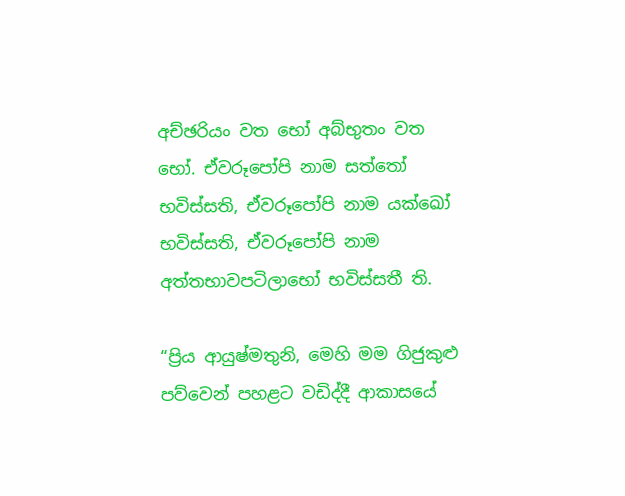අච්‌ඡරියං වත භෝ අබ්‌භුතං වත භෝ. ඒවරූපෝපි නාම සත්‌තෝ භවිස්‌සති, ඒවරූපෝපි නාම යක්‌ඛෝ භවිස්‌සති, ඒවරූපෝපි නාම අත්‌තභාවපටිලාභෝ භවිස්‌සතී ති.

“ප්‍රිය ආයුෂ්මතුනි, මෙහි මම ගිජුකුළු පව්වෙන් පහළට වඩිද්දී ආකාසයේ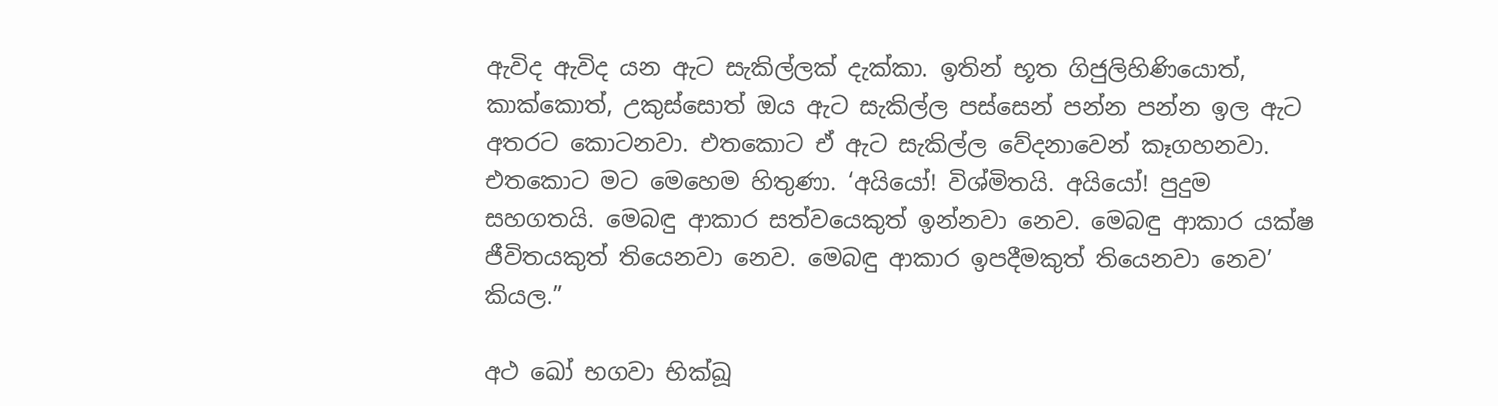ඇවිද ඇවිද යන ඇට සැකිල්ලක් දැක්කා. ඉතින් භූත ගිජුලිහිණියොත්, කාක්කොත්, උකුස්සොත් ඔය ඇට සැකිල්ල පස්සෙන් පන්න පන්න ඉල ඇට අතරට කොටනවා. එතකොට ඒ ඇට සැකිල්ල වේදනාවෙන් කෑගහනවා. එතකොට මට මෙහෙම හිතුණා. ‘අයියෝ! විශ්මිතයි. අයියෝ! පුදුම සහගතයි. මෙබඳු ආකාර සත්වයෙකුත් ඉන්නවා නෙව. මෙබඳු ආකාර යක්ෂ ජීවිතයකුත් තියෙනවා නෙව. මෙබඳු ආකාර ඉපදීමකුත් තියෙනවා නෙව’ කියල.”

අථ ඛෝ භගවා භික්‌ඛූ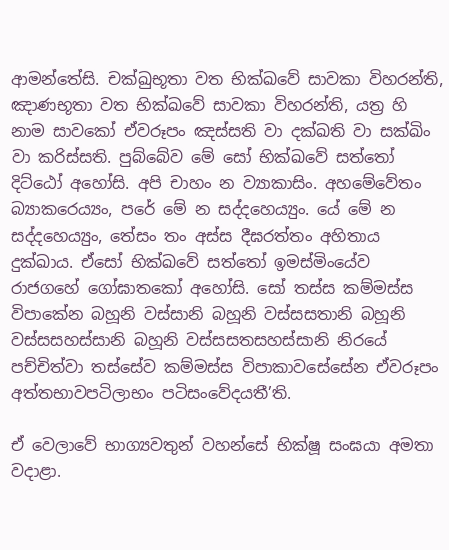ආමන්තේසි. චක්‌ඛුභූතා වත භික්ඛවේ සාවකා විහරන්‌ති, ඤාණභූතා වත භික්ඛවේ සාවකා විහරන්‌ති, යත්‍ර හි නාම සාවකෝ ඒවරූපං ඤස්‌සති වා දක්‌ඛති වා සක්‌ඛිං වා කරිස්‌සති. පුබ්බේව මේ සෝ භික්ඛවේ සත්‌තෝ දිට්‌ඨෝ අහෝසි. අපි චාහං න ව්‍යාකාසිං. අහමේවේතං බ්‍යාකරෙය්‍යං, පරේ මේ න සද්‌දහෙය්‍යුං. යේ මේ න සද්දහෙය්‍යුං, තේසං තං අස්‌ස දීඝරත්‌තං අහිතාය දුක්‌ඛාය. ඒසෝ භික්ඛවේ සත්‌තෝ ඉමස්‌මිංයේව රාජගහේ ගෝඝාතකෝ අහෝසි. සෝ තස්‌ස කම්‌මස්‌ස විපාකේන බහූනි වස්‌සානි බහූනි වස්‌සසතානි බහූනි වස්‌සසහස්‌සානි බහූනි වස්‌සසතසහස්‌සානි නිරයේ පච්‌චිත්‌වා තස්‌සේව කම්‌මස්‌ස විපාකාවසේසේන ඒවරූපං අත්‌තභාවපටිලාභං පටිසංවේදයතී’ති.

ඒ වෙලාවේ භාග්‍යවතුන් වහන්සේ භික්ෂූ සංඝයා අමතා වදාළා.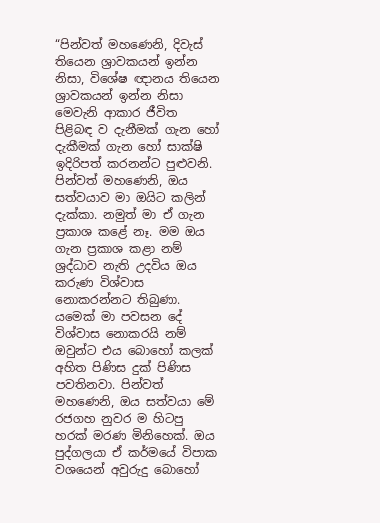“පින්වත් මහණෙනි, දිවැස් තියෙන ශ්‍රාවකයන් ඉන්න නිසා, විශේෂ ඥානය තියෙන ශ්‍රාවකයන් ඉන්න නිසා මෙවැනි ආකාර ජීවිත පිළිබඳ ව දැනීමක් ගැන හෝ දැකීමක් ගැන හෝ සාක්ෂි ඉදිරිපත් කරනන්ට පුළුවනි. පින්වත් මහණෙනි, ඔය සත්වයාව මා ඔයිට කලින් දැක්කා. නමුත් මා ඒ ගැන ප්‍රකාශ කළේ නෑ. මම ඔය ගැන ප්‍රකාශ කළා නම් ශ්‍රද්ධාව නැති උදවිය ඔය කරුණ විශ්වාස නොකරන්නට තිබුණා. යමෙක් මා පවසන දේ විශ්වාස නොකරයි නම් ඔවුන්ට එය බොහෝ කලක් අහිත පිණිස දුක් පිණිස පවතිනවා. පින්වත් මහණෙනි, ඔය සත්වයා මේ රජගහ නුවර ම හිටපු හරක් මරණ මිනිහෙක්. ඔය පුද්ගලයා ඒ කර්මයේ විපාක වශයෙන් අවුරුදු බොහෝ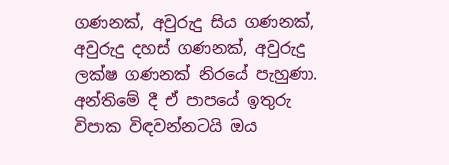ගණනක්, අවුරුදු සිය ගණනක්, අවුරුදු දහස් ගණනක්, අවුරුදු ලක්ෂ ගණනක් නිරයේ පැහුණා. අන්තිමේ දී ඒ පාපයේ ඉතුරු විපාක විඳවන්නටයි ඔය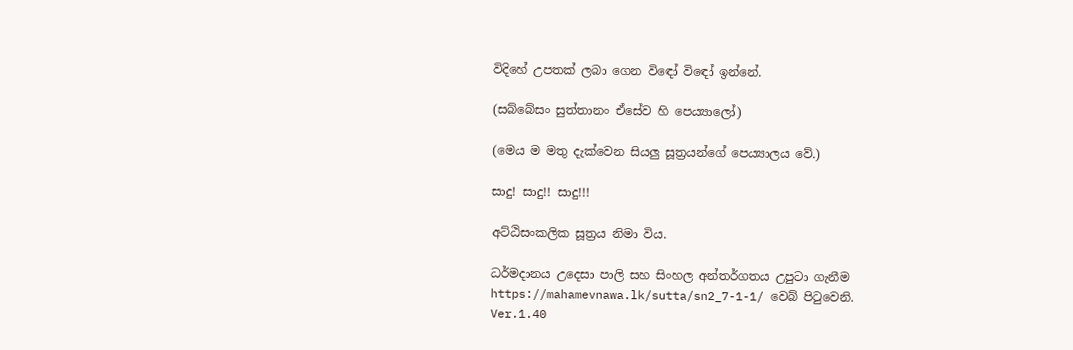විදිහේ උපතක් ලබා ගෙන විඳෝ විඳෝ ඉන්නේ.

(සබ්‌බේසං සුත්‌තානං ඒසේව හි පෙය්‍යාලෝ)

(මෙය ම මතු දැක්වෙන සියලු සූත්‍රයන්ගේ පෙය්‍යාලය වේ.)

සාදු! සාදු!! සාදු!!!

අට්ඨිසංකලික සූත්‍රය නිමා විය.

ධර්මදානය උදෙසා පාලි සහ සිංහල අන්තර්ගතය උපුටා ගැනීම https://mahamevnawa.lk/sutta/sn2_7-1-1/ වෙබ් පිටුවෙනි.
Ver.1.40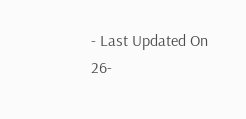- Last Updated On 26-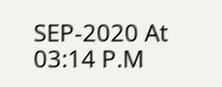SEP-2020 At 03:14 P.M